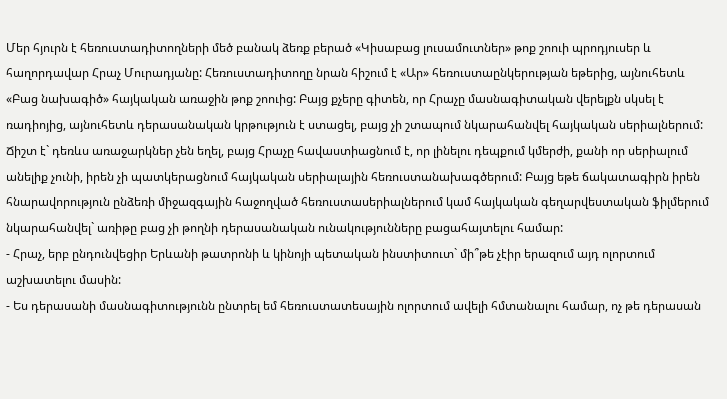Մեր հյուրն է հեռուստադիտողների մեծ բանակ ձեռք բերած «Կիսաբաց լուսամուտներ» թոք շոուի պրոդյուսեր և հաղորդավար Հրաչ Մուրադյանը: Հեռուստադիտողը նրան հիշում է «Ար» հեռուստաընկերության եթերից, այնուհետև «Բաց նախագիծ» հայկական առաջին թոք շոուից: Բայց քչերը գիտեն, որ Հրաչը մասնագիտական վերելքն սկսել է ռադիոյից, այնուհետև դերասանական կրթություն է ստացել, բայց չի շտապում նկարահանվել հայկական սերիալներում: Ճիշտ է` դեռևս առաջարկներ չեն եղել, բայց Հրաչը հավաստիացնում է, որ լինելու դեպքում կմերժի, քանի որ սերիալում անելիք չունի, իրեն չի պատկերացնում հայկական սերիալային հեռուստանախագծերում: Բայց եթե ճակատագիրն իրեն հնարավորություն ընձեռի միջազգային հաջողված հեռուստասերիալներում կամ հայկական գեղարվեստական ֆիլմերում նկարահանվել` առիթը բաց չի թողնի դերասանական ունակությունները բացահայտելու համար:
- Հրաչ, երբ ընդունվեցիր Երևանի թատրոնի և կինոյի պետական ինստիտուտ` մի՞թե չէիր երազում այդ ոլորտում աշխատելու մասին:
- Ես դերասանի մասնագիտությունն ընտրել եմ հեռուստատեսային ոլորտում ավելի հմտանալու համար, ոչ թե դերասան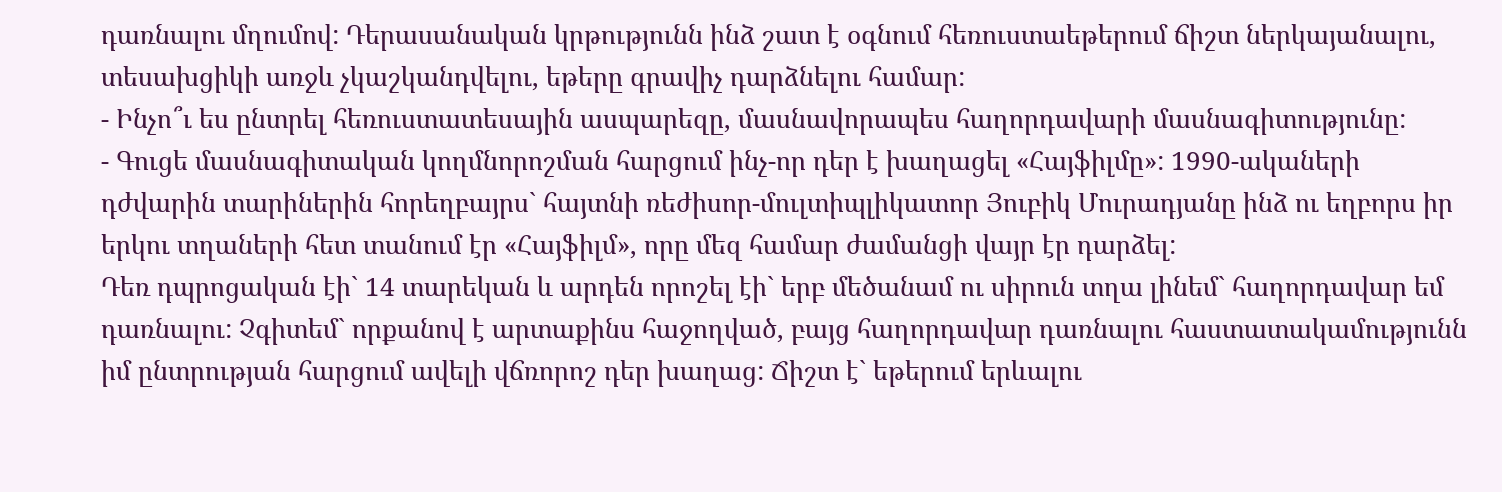դառնալու մղումով: Դերասանական կրթությունն ինձ շատ է օգնում հեռուստաեթերում ճիշտ ներկայանալու, տեսախցիկի առջև չկաշկանդվելու, եթերը գրավիչ դարձնելու համար:
- Ինչո՞ւ ես ընտրել հեռուստատեսային ասպարեզը, մասնավորապես հաղորդավարի մասնագիտությունը:
- Գուցե մասնագիտական կողմնորոշման հարցում ինչ-որ դեր է խաղացել «Հայֆիլմը»: 1990-ակաների դժվարին տարիներին հորեղբայրս` հայտնի ռեժիսոր-մուլտիպլիկատոր Յուբիկ Մուրադյանը ինձ ու եղբորս իր երկու տղաների հետ տանում էր «Հայֆիլմ», որը մեզ համար ժամանցի վայր էր դարձել:
Դեռ դպրոցական էի` 14 տարեկան և արդեն որոշել էի` երբ մեծանամ ու սիրուն տղա լինեմ` հաղորդավար եմ դառնալու: Չգիտեմ` որքանով է արտաքինս հաջողված, բայց հաղորդավար դառնալու հաստատակամությունն իմ ընտրության հարցում ավելի վճռորոշ դեր խաղաց: Ճիշտ է` եթերում երևալու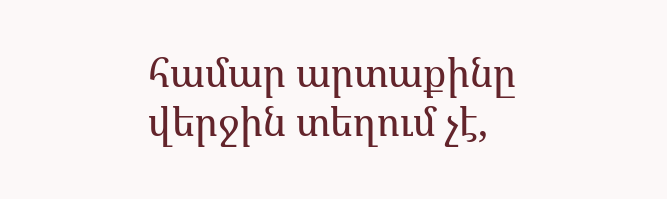համար արտաքինը վերջին տեղում չէ,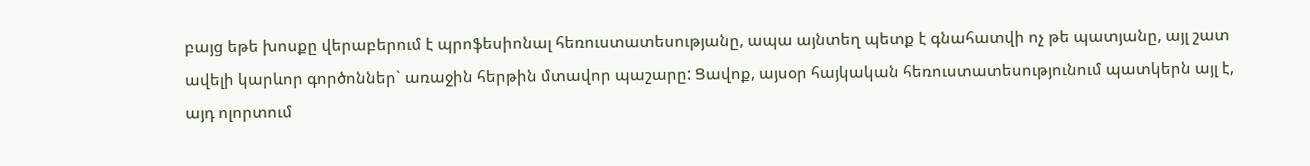բայց եթե խոսքը վերաբերում է պրոֆեսիոնալ հեռուստատեսությանը, ապա այնտեղ պետք է գնահատվի ոչ թե պատյանը, այլ շատ ավելի կարևոր գործոններ` առաջին հերթին մտավոր պաշարը: Ցավոք, այսօր հայկական հեռուստատեսությունում պատկերն այլ է, այդ ոլորտում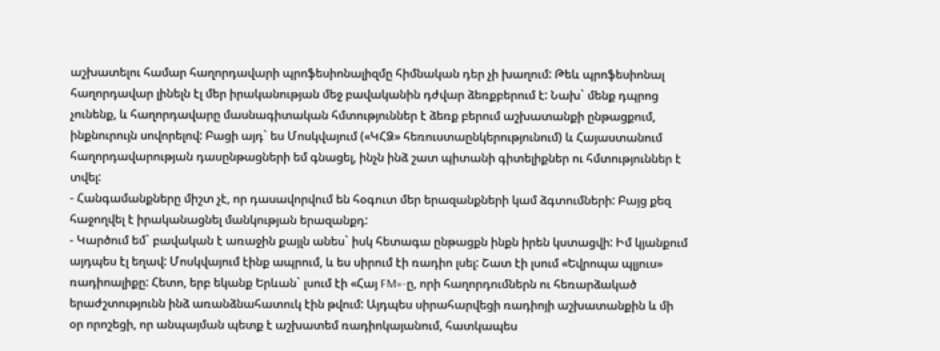աշխատելու համար հաղորդավարի պրոֆեսիոնալիզմը հիմնական դեր չի խաղում: Թեև պրոֆեսիոնալ հաղորդավար լինելն էլ մեր իրականության մեջ բավականին դժվար ձեռքբերում է: Նախ` մենք դպրոց չունենք, և հաղորդավարը մասնագիտական հմտություններ է ձեռք բերում աշխատանքի ընթացքում, ինքնուրույն սովորելով: Բացի այդ` ես Մոսկվայում («ԿՀՁ» հեռուստաընկերությունում) և Հայաստանում հաղորդավարության դասընթացների եմ գնացել, ինչն ինձ շատ պիտանի գիտելիքներ ու հմտություններ է տվել:
- Հանգամանքները միշտ չէ, որ դասավորվում են հօգուտ մեր երազանքների կամ ձգտումների: Բայց քեզ հաջողվել է իրականացնել մանկության երազանքդ:
- Կարծում եմ` բավական է առաջին քայլն անես` իսկ հետագա ընթացքն ինքն իրեն կստացվի: Իմ կյանքում այդպես էլ եղավ: Մոսկվայում էինք ապրում, և ես սիրում էի ռադիո լսել: Շատ էի լսում «Եվրոպա պլյուս» ռադիոալիքը: Հետո, երբ եկանք Երևան` լսում էի «Հայ FM»-ը, որի հաղորդումներն ու հեռարձակած երաժշտությունն ինձ առանձնահատուկ էին թվում: Այդպես սիրահարվեցի ռադիոյի աշխատանքին և մի օր որոշեցի, որ անպայման պետք է աշխատեմ ռադիոկայանում, հատկապես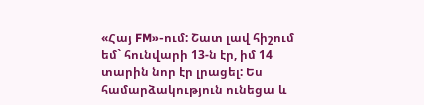«Հայ FM»-ում: Շատ լավ հիշում եմ` հունվարի 13-ն էր, իմ 14 տարին նոր էր լրացել: Ես համարձակություն ունեցա և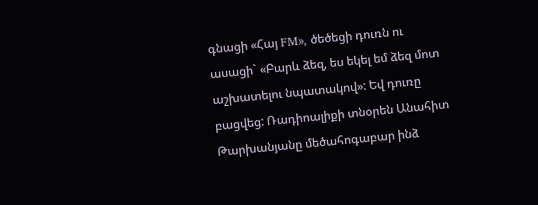գնացի «Հայ FM», ծեծեցի դուռն ու ասացի` «Բարև ձեզ, ես եկել եմ ձեզ մոտ աշխատելու նպատակով»: Եվ դուռը բացվեց: Ռադիոալիքի տնօրեն Անահիտ Թարխանյանը մեծահոգաբար ինձ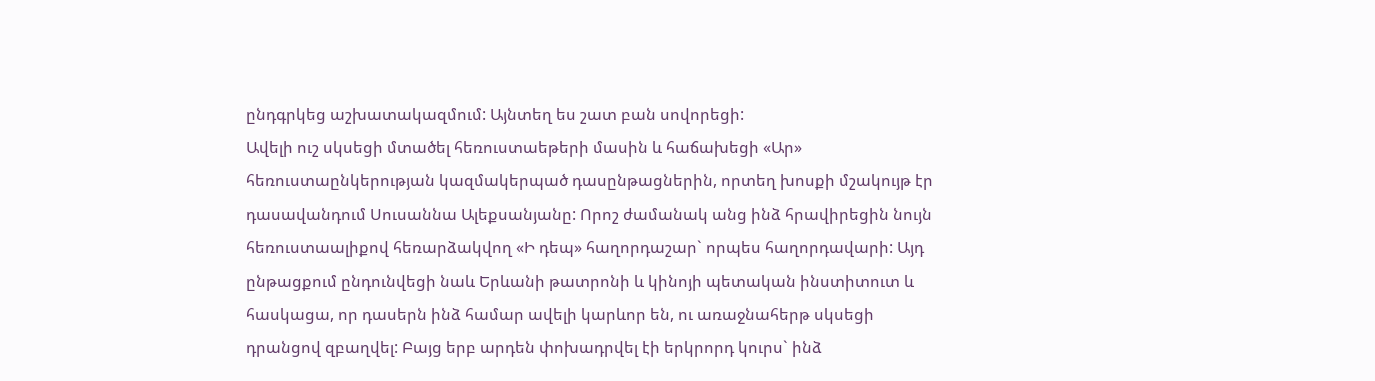ընդգրկեց աշխատակազմում: Այնտեղ ես շատ բան սովորեցի:
Ավելի ուշ սկսեցի մտածել հեռուստաեթերի մասին և հաճախեցի «Ար» հեռուստաընկերության կազմակերպած դասընթացներին, որտեղ խոսքի մշակույթ էր դասավանդում Սուսաննա Ալեքսանյանը: Որոշ ժամանակ անց ինձ հրավիրեցին նույն հեռուստաալիքով հեռարձակվող «Ի դեպ» հաղորդաշար` որպես հաղորդավարի: Այդ ընթացքում ընդունվեցի նաև Երևանի թատրոնի և կինոյի պետական ինստիտուտ և հասկացա, որ դասերն ինձ համար ավելի կարևոր են, ու առաջնահերթ սկսեցի դրանցով զբաղվել: Բայց երբ արդեն փոխադրվել էի երկրորդ կուրս` ինձ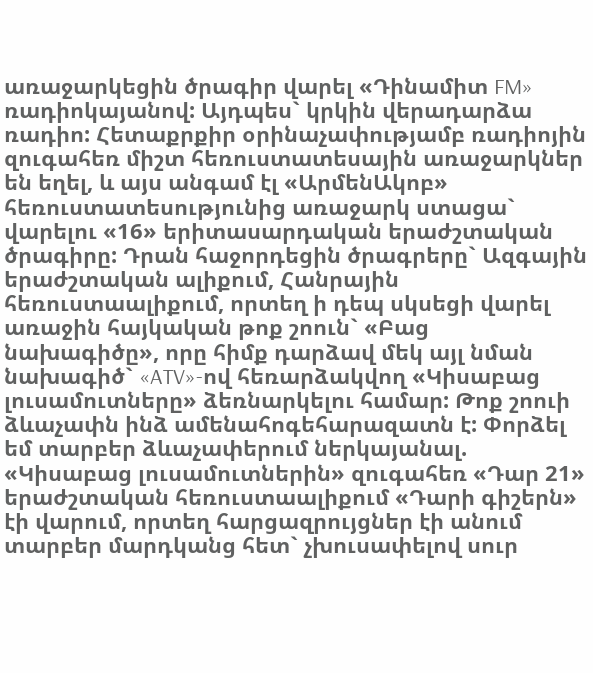առաջարկեցին ծրագիր վարել «Դինամիտ FM» ռադիոկայանով: Այդպես` կրկին վերադարձա ռադիո: Հետաքրքիր օրինաչափությամբ ռադիոյին զուգահեռ միշտ հեռուստատեսային առաջարկներ են եղել, և այս անգամ էլ «ԱրմենԱկոբ» հեռուստատեսությունից առաջարկ ստացա` վարելու «16» երիտասարդական երաժշտական ծրագիրը: Դրան հաջորդեցին ծրագրերը` Ազգային երաժշտական ալիքում, Հանրային հեռուստաալիքում, որտեղ ի դեպ սկսեցի վարել առաջին հայկական թոք շոուն` «Բաց նախագիծը», որը հիմք դարձավ մեկ այլ նման նախագիծ` «ATV»-ով հեռարձակվող «Կիսաբաց լուսամուտները» ձեռնարկելու համար: Թոք շոուի ձևաչափն ինձ ամենահոգեհարազատն է: Փորձել եմ տարբեր ձևաչափերում ներկայանալ. «Կիսաբաց լուսամուտներին» զուգահեռ «Դար 21» երաժշտական հեռուստաալիքում «Դարի գիշերն» էի վարում, որտեղ հարցազրույցներ էի անում տարբեր մարդկանց հետ` չխուսափելով սուր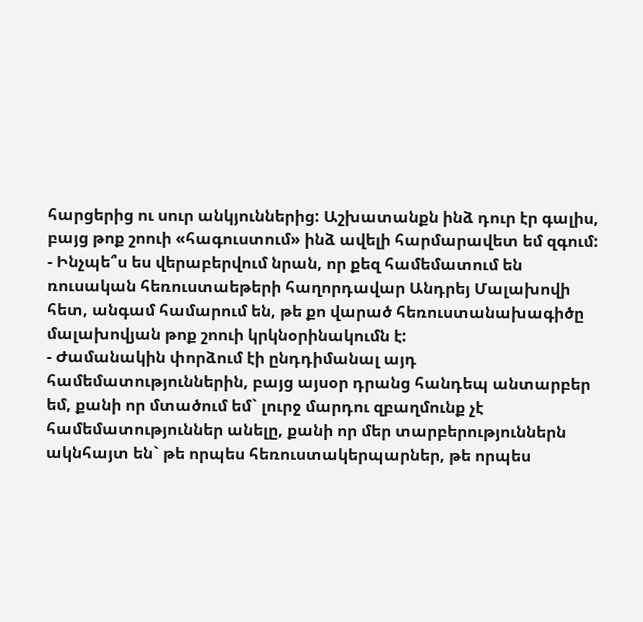հարցերից ու սուր անկյուններից: Աշխատանքն ինձ դուր էր գալիս, բայց թոք շոուի «հագուստում» ինձ ավելի հարմարավետ եմ զգում:
- Ինչպե՞ս ես վերաբերվում նրան, որ քեզ համեմատում են ռուսական հեռուստաեթերի հաղորդավար Անդրեյ Մալախովի հետ, անգամ համարում են, թե քո վարած հեռուստանախագիծը մալախովյան թոք շոուի կրկնօրինակումն է:
- Ժամանակին փորձում էի ընդդիմանալ այդ համեմատություններին, բայց այսօր դրանց հանդեպ անտարբեր եմ, քանի որ մտածում եմ` լուրջ մարդու զբաղմունք չէ համեմատություններ անելը, քանի որ մեր տարբերություններն ակնհայտ են` թե որպես հեռուստակերպարներ, թե որպես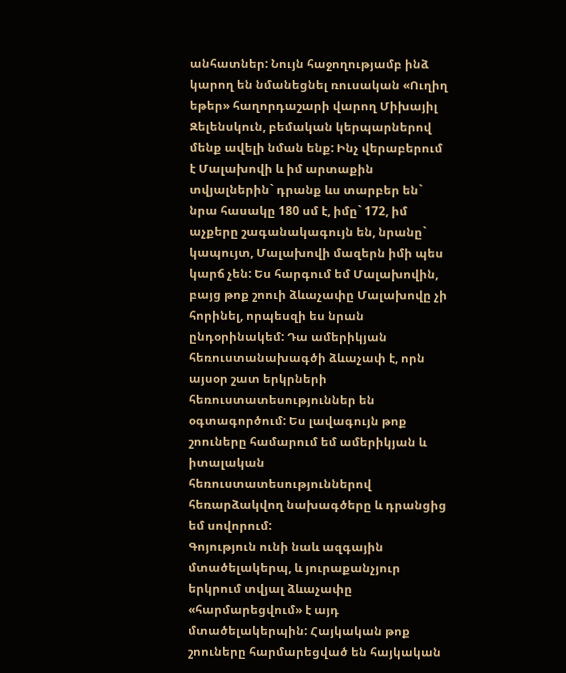անհատներ: Նույն հաջողությամբ ինձ կարող են նմանեցնել ռուսական «Ուղիղ եթեր» հաղորդաշարի վարող Միխայիլ Զելենսկուն, բեմական կերպարներով մենք ավելի նման ենք: Ինչ վերաբերում է Մալախովի և իմ արտաքին տվյալներին` դրանք ևս տարբեր են` նրա հասակը 180 սմ է, իմը` 172, իմ աչքերը շագանակագույն են, նրանը` կապույտ, Մալախովի մազերն իմի պես կարճ չեն: Ես հարգում եմ Մալախովին, բայց թոք շոուի ձևաչափը Մալախովը չի հորինել, որպեսզի ես նրան ընդօրինակեմ: Դա ամերիկյան հեռուստանախագծի ձևաչափ է, որն այսօր շատ երկրների հեռուստատեսություններ են օգտագործում: Ես լավագույն թոք շոուները համարում եմ ամերիկյան և իտալական հեռուստատեսություններով հեռարձակվող նախագծերը և դրանցից եմ սովորում:
Գոյություն ունի նաև ազգային մտածելակերպ, և յուրաքանչյուր երկրում տվյալ ձևաչափը «հարմարեցվում» է այդ մտածելակերպին: Հայկական թոք շոուները հարմարեցված են հայկական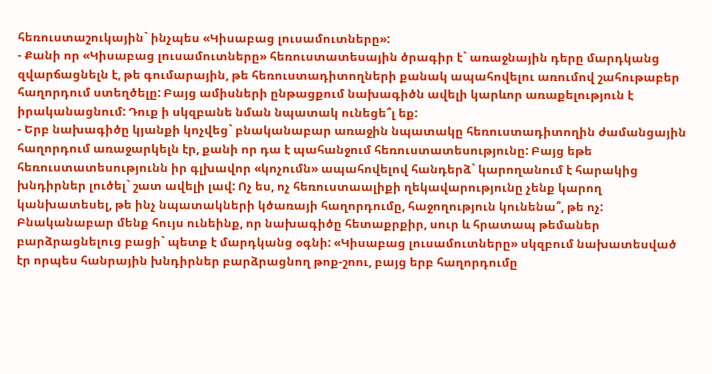հեռուստաշուկային` ինչպես «Կիսաբաց լուսամուտները»:
- Քանի որ «Կիսաբաց լուսամուտները» հեռուստատեսային ծրագիր է` առաջնային դերը մարդկանց զվարճացնելն է, թե գումարային, թե հեռուստադիտողների քանակ ապահովելու առումով շահութաբեր հաղորդում ստեղծելը: Բայց ամիսների ընթացքում նախագիծն ավելի կարևոր առաքելություն է իրականացնում: Դուք ի սկզբանե նման նպատակ ունեցե՞լ եք:
- Երբ նախագիծը կյանքի կոչվեց` բնականաբար առաջին նպատակը հեռուստադիտողին ժամանցային հաղորդում առաջարկելն էր, քանի որ դա է պահանջում հեռուստատեսությունը: Բայց եթե հեռուստատեսությունն իր գլխավոր «կոչումն» ապահովելով հանդերձ` կարողանում է հարակից խնդիրներ լուծել` շատ ավելի լավ: Ոչ ես, ոչ հեռուստաալիքի ղեկավարությունը չենք կարող կանխատեսել, թե ինչ նպատակների կծառայի հաղորդումը, հաջողություն կունենա՞, թե ոչ: Բնականաբար մենք հույս ունեինք, որ նախագիծը հետաքրքիր, սուր և հրատապ թեմաներ բարձրացնելուց բացի` պետք է մարդկանց օգնի: «Կիսաբաց լուսամուտները» սկզբում նախատեսված էր որպես հանրային խնդիրներ բարձրացնող թոք-շոու, բայց երբ հաղորդումը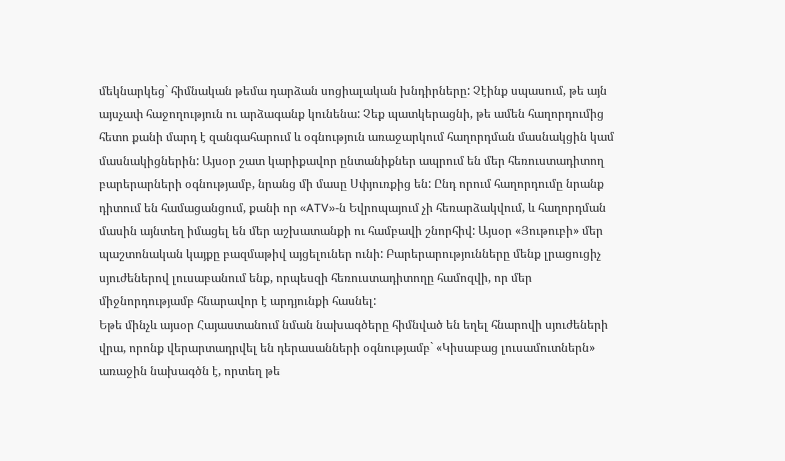մեկնարկեց` հիմնական թեմա դարձան սոցիալական խնդիրները: Չէինք սպասում, թե այն այսչափ հաջողություն ու արձագանք կունենա: Չեք պատկերացնի, թե ամեն հաղորդումից հետո քանի մարդ է զանգահարում և օգնություն առաջարկում հաղորդման մասնակցին կամ մասնակիցներին: Այսօր շատ կարիքավոր ընտանիքներ ապրում են մեր հեռուստադիտող բարերարների օգնությամբ, նրանց մի մասը Սփյուռքից են: Ընդ որում հաղորդումը նրանք դիտում են համացանցում, քանի որ «ATV»-ն Եվրոպայում չի հեռարձակվում, և հաղորդման մասին այնտեղ իմացել են մեր աշխատանքի ու համբավի շնորհիվ: Այսօր «Յութուբի» մեր պաշտոնական կայքը բազմաթիվ այցելուներ ունի: Բարերարությունները մենք լրացուցիչ սյուժեներով լուսաբանում ենք, որպեսզի հեռուստադիտողը համոզվի, որ մեր միջնորդությամբ հնարավոր է արդյունքի հասնել:
Եթե մինչև այսօր Հայաստանում նման նախագծերը հիմնված են եղել հնարովի սյուժեների վրա, որոնք վերարտադրվել են դերասանների օգնությամբ` «Կիսաբաց լուսամուտներն» առաջին նախագծն է, որտեղ թե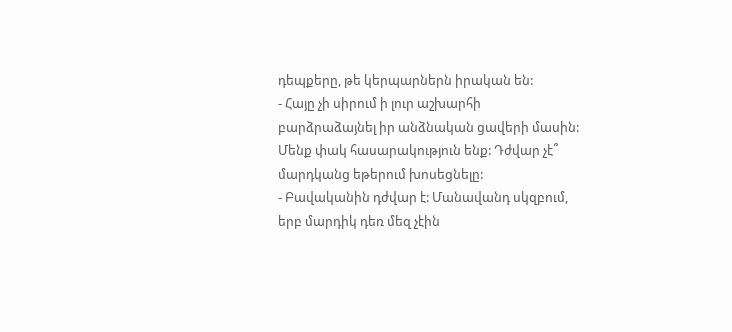դեպքերը, թե կերպարներն իրական են:
- Հայը չի սիրում ի լուր աշխարհի բարձրաձայնել իր անձնական ցավերի մասին: Մենք փակ հասարակություն ենք: Դժվար չէ՞ մարդկանց եթերում խոսեցնելը:
- Բավականին դժվար է: Մանավանդ սկզբում, երբ մարդիկ դեռ մեզ չէին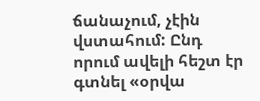ճանաչում, չէին վստահում: Ընդ որում ավելի հեշտ էր գտնել «օրվա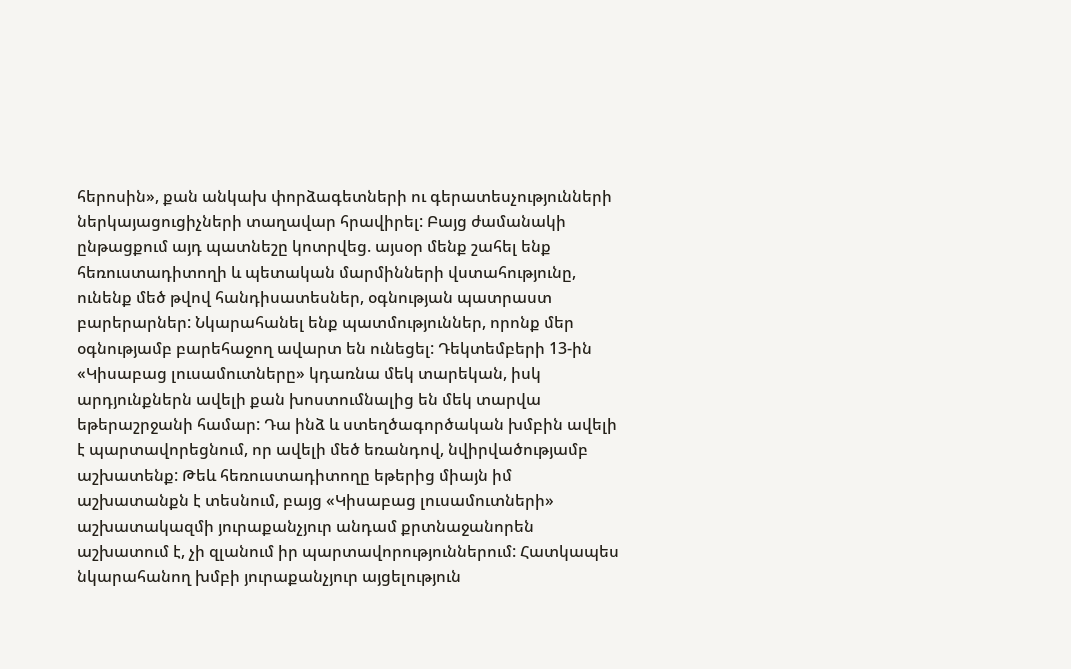հերոսին», քան անկախ փորձագետների ու գերատեսչությունների ներկայացուցիչների տաղավար հրավիրել: Բայց ժամանակի ընթացքում այդ պատնեշը կոտրվեց. այսօր մենք շահել ենք հեռուստադիտողի և պետական մարմինների վստահությունը, ունենք մեծ թվով հանդիսատեսներ, օգնության պատրաստ բարերարներ: Նկարահանել ենք պատմություններ, որոնք մեր օգնությամբ բարեհաջող ավարտ են ունեցել: Դեկտեմբերի 13-ին «Կիսաբաց լուսամուտները» կդառնա մեկ տարեկան, իսկ արդյունքներն ավելի քան խոստումնալից են մեկ տարվա եթերաշրջանի համար: Դա ինձ և ստեղծագործական խմբին ավելի է պարտավորեցնում, որ ավելի մեծ եռանդով, նվիրվածությամբ աշխատենք: Թեև հեռուստադիտողը եթերից միայն իմ աշխատանքն է տեսնում, բայց «Կիսաբաց լուսամուտների» աշխատակազմի յուրաքանչյուր անդամ քրտնաջանորեն աշխատում է, չի զլանում իր պարտավորություններում: Հատկապես նկարահանող խմբի յուրաքանչյուր այցելություն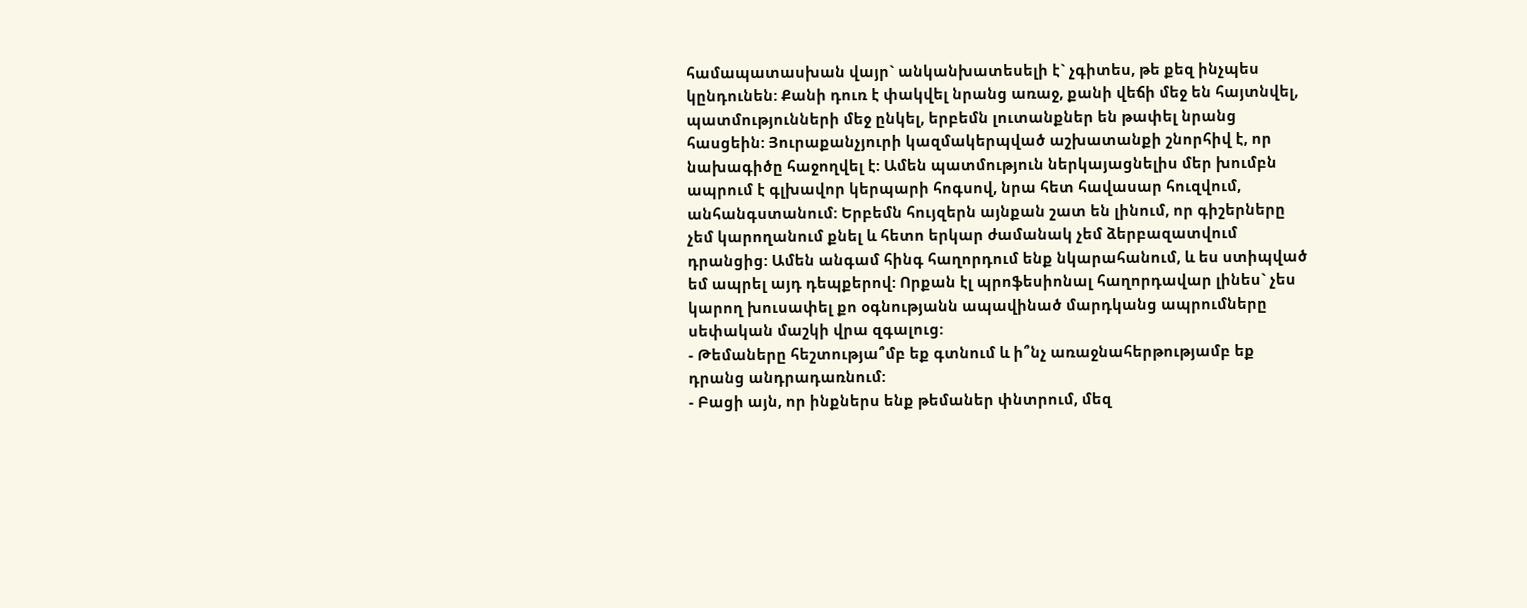համապատասխան վայր` անկանխատեսելի է` չգիտես, թե քեզ ինչպես կընդունեն: Քանի դուռ է փակվել նրանց առաջ, քանի վեճի մեջ են հայտնվել, պատմությունների մեջ ընկել, երբեմն լուտանքներ են թափել նրանց հասցեին: Յուրաքանչյուրի կազմակերպված աշխատանքի շնորհիվ է, որ նախագիծը հաջողվել է: Ամեն պատմություն ներկայացնելիս մեր խումբն ապրում է գլխավոր կերպարի հոգսով, նրա հետ հավասար հուզվում, անհանգստանում: Երբեմն հույզերն այնքան շատ են լինում, որ գիշերները չեմ կարողանում քնել և հետո երկար ժամանակ չեմ ձերբազատվում դրանցից: Ամեն անգամ հինգ հաղորդում ենք նկարահանում, և ես ստիպված եմ ապրել այդ դեպքերով: Որքան էլ պրոֆեսիոնալ հաղորդավար լինես` չես կարող խուսափել քո օգնությանն ապավինած մարդկանց ապրումները սեփական մաշկի վրա զգալուց:
- Թեմաները հեշտությա՞մբ եք գտնում և ի՞նչ առաջնահերթությամբ եք դրանց անդրադառնում:
- Բացի այն, որ ինքներս ենք թեմաներ փնտրում, մեզ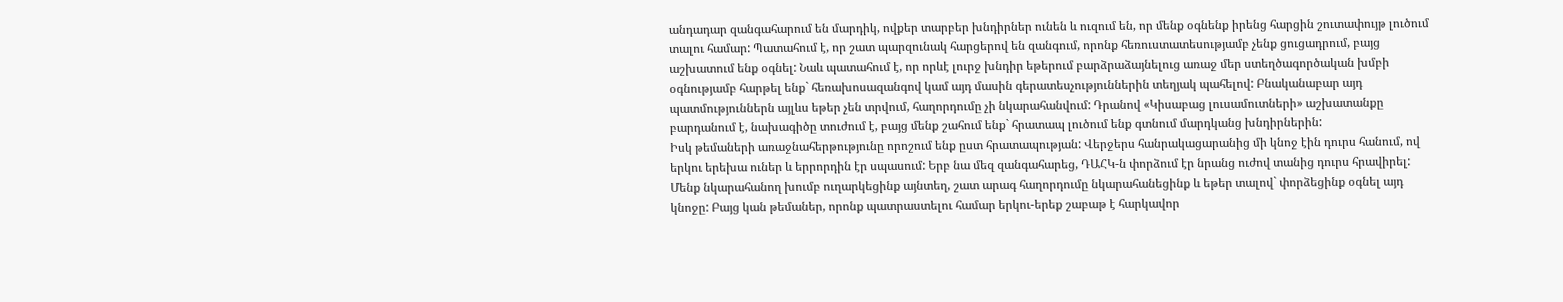անդադար զանգահարում են մարդիկ, ովքեր տարբեր խնդիրներ ունեն և ուզում են, որ մենք օգնենք իրենց հարցին շուտափույթ լուծում տալու համար: Պատահում է, որ շատ պարզունակ հարցերով են զանգում, որոնք հեռուստատեսությամբ չենք ցուցադրում, բայց աշխատում ենք օգնել: Նաև պատահում է, որ որևէ լուրջ խնդիր եթերում բարձրաձայնելուց առաջ մեր ստեղծագործական խմբի օգնությամբ հարթել ենք` հեռախոսազանգով կամ այդ մասին գերատեսչություններին տեղյակ պահելով: Բնականաբար այդ պատմություններն այլևս եթեր չեն տրվում, հաղորդումը չի նկարահանվում: Դրանով «Կիսաբաց լուսամուտների» աշխատանքը բարդանում է, նախագիծը տուժում է, բայց մենք շահում ենք` հրատապ լուծում ենք գտնում մարդկանց խնդիրներին:
Իսկ թեմաների առաջնահերթությունը որոշում ենք ըստ հրատապության: Վերջերս հանրակացարանից մի կնոջ էին դուրս հանում, ով երկու երեխա ուներ և երրորդին էր սպասում: Երբ նա մեզ զանգահարեց, ԴԱՀԿ-ն փորձում էր նրանց ուժով տանից դուրս հրավիրել: Մենք նկարահանող խումբ ուղարկեցինք այնտեղ, շատ արագ հաղորդումը նկարահանեցինք և եթեր տալով` փորձեցինք օգնել այդ կնոջը: Բայց կան թեմաներ, որոնք պատրաստելու համար երկու-երեք շաբաթ է հարկավոր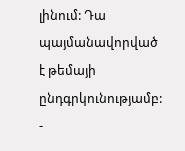լինում: Դա պայմանավորված է թեմայի ընդգրկունությամբ:
-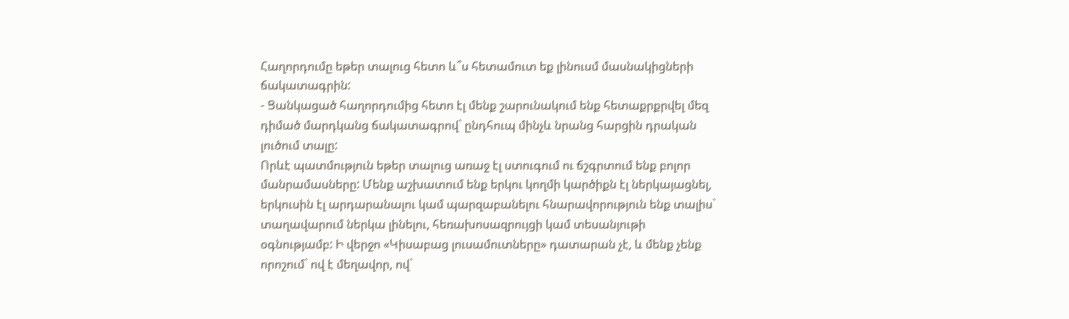Հաղորդումը եթեր տալուց հետո և՞ս հետամուտ եք լինուսմ մասնակիցների ճակատագրին:
- Ցանկացած հաղորդումից հետո էլ մենք շարունակում ենք հետաքրքրվել մեզ դիմած մարդկանց ճակատագրով` ընդհուպ մինչև նրանց հարցին դրական լուծում տալը:
Որևէ պատմություն եթեր տալուց առաջ էլ ստուգում ու ճշգրտում ենք բոլոր մանրամասները: Մենք աշխատում ենք երկու կողմի կարծիքն էլ ներկայացնել, երկուսին էլ արդարանալու կամ պարզաբանելու հնարավորություն ենք տալիս` տաղավարում ներկա լինելու, հեռախոսազրույցի կամ տեսանյութի օգնությամբ: Ի վերջո «Կիսաբաց լուսամուտները» դատարան չէ, և մենք չենք որոշում` ով է մեղավոր, ով`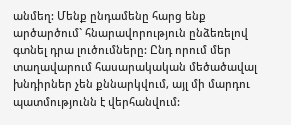անմեղ: Մենք ընդամենը հարց ենք արծարծում` հնարավորություն ընձեռելով գտնել դրա լուծումները: Ընդ որում մեր տաղավարում հասարակական մեծածավալ խնդիրներ չեն քննարկվում, այլ մի մարդու պատմությունն է վերհանվում: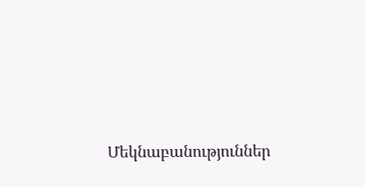Մեկնաբանություններ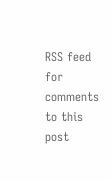RSS feed for comments to this post